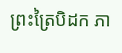ព្រះត្រៃបិដក ភា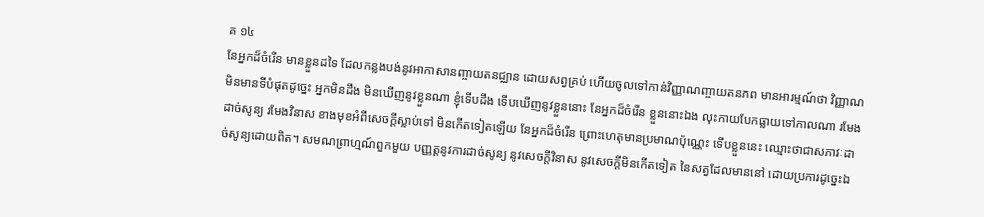គ ១៤
នែអ្នកដ៏ចំរើន មានខ្លួនដទៃ ដែលកន្លងបង់នូវអាកាសានញ្ចាយតនជ្ឈាន ដោយសព្វគ្រប់ ហើយចូលទៅកាន់វិញ្ញាណញ្ចាយតនភព មានអារម្មណ៍ថា វិញ្ញាណមិនមានទីបំផុតដូច្នេះ អ្នកមិនដឹង មិនឃើញនូវខ្លួនណា ខ្ញុំទើបដឹង ទើបឃើញនូវខ្លួននោះ នែអ្នកដ៏ចំរើន ខ្លួននោះឯង លុះកាយបែកធ្លាយទៅកាលណា រមែងដាច់សូន្យ រមែងវិនាស ខាងមុខអំពីសេចក្តីស្លាប់ទៅ មិនកើតទៀតឡើយ នែអ្នកដ៏ចំរើន ព្រោះហេតុមានប្រមាណប៉ុណ្ណេះ ទើបខ្លួននេះ ឈ្មោះថាជាសភាវៈដាច់សូន្យដោយពិត។ សមណព្រាហ្មណ៍ពួកមួយ បញ្ញត្តនូវការដាច់សូន្យ នូវសេចក្តីវិនាស នូវសេចក្តីមិនកើតទៀត នៃសត្វដែលមាននៅ ដោយប្រការដូច្នេះឯ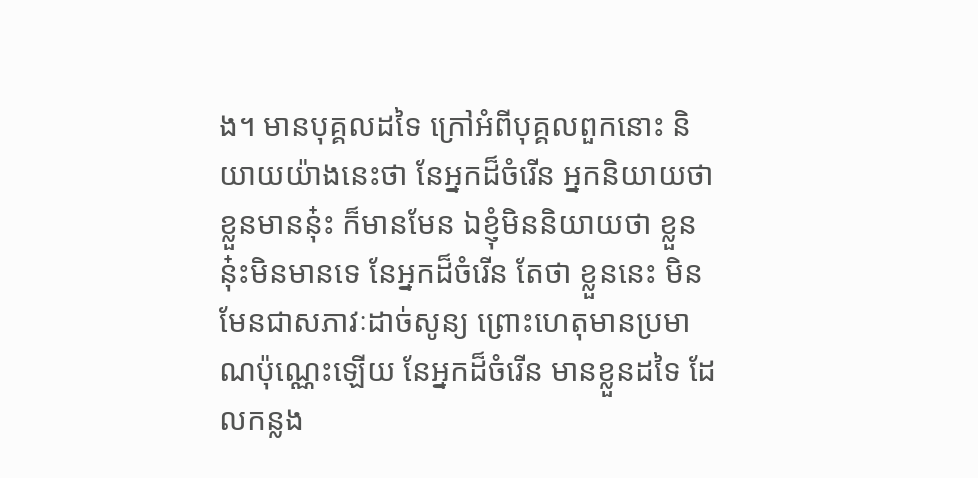ង។ មានបុគ្គលដទៃ ក្រៅអំពីបុគ្គលពួកនោះ និយាយយ៉ាងនេះថា នែអ្នកដ៏ចំរើន អ្នកនិយាយថាខ្លួនមាននុ៎ះ ក៏មានមែន ឯខ្ញុំមិននិយាយថា ខ្លួននុ៎ះមិនមានទេ នែអ្នកដ៏ចំរើន តែថា ខ្លួននេះ មិនមែនជាសភាវៈដាច់សូន្យ ព្រោះហេតុមានប្រមាណប៉ុណ្ណេះឡើយ នែអ្នកដ៏ចំរើន មានខ្លួនដទៃ ដែលកន្លង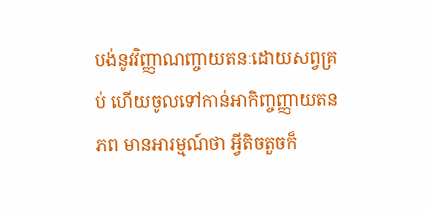បង់នូវវិញ្ញាណញ្ចាយតនៈដោយសព្វគ្រប់ ហើយចូលទៅកាន់អាកិញ្ចញ្ញាយតនភព មានអារម្មណ៍ថា អ្វីតិចតួចក៏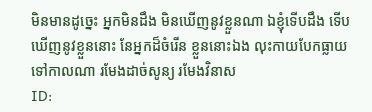មិនមានដូច្នេះ អ្នកមិនដឹង មិនឃើញនូវខ្លួនណា ឯខ្ញុំទើបដឹង ទើបឃើញនូវខ្លួននោះ នែអ្នកដ៏ចំរើន ខ្លួននោះឯង លុះកាយបែកធ្លាយទៅកាលណា រមែងដាច់សូន្យ រមែងវិនាស
ID: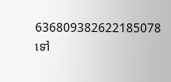636809382622185078
ទៅ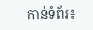កាន់ទំព័រ៖